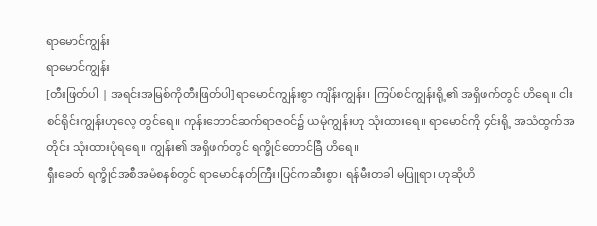ရာမောင်ကျွန်း
ရာမောင်ကျွန်း
[တီးဖြတ်ပါ | အရင်းအမြစ်ကိုတီးဖြတ်ပါ]ရာမောင်ကျွန်းစွာ ကျိန်းကျွန်း၊ ကြပ်စင်ကျွန်းရို့၏ အရှိဖက်တွင် ဟိရေ။ ငါးစင်ရိုင်းကျွန်းဟုလေ့ တွင်ရေ။ ကုန်းဘောင်ဆက်ရာဇဝင်၌ ယမုံကျွန်းဟု သုံးထားရေ။ ရာမောင်ကို ၄င်းရို့ အသံထွက်အတိုင်း သုံးထားပုံရရေ။ ကျွန်း၏ အရှိဖက်တွင် ရက္ခိုင်တောင်ခြီ ဟိရေ။
ရှီးခေတ် ရက္ခိုင်အစီအမံစနစ်တွင် ရာမောင်နတ်ကြီး၊ပြင်ကဆီးစွာ၊ ရန်မီးတခါ မပြူရာ၊ ဟုဆိုဟိ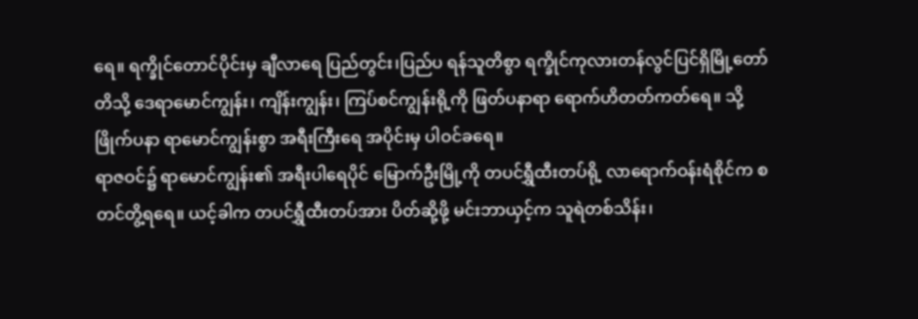ရေ။ ရက္ခိုင်တောင်ပိုင်းမှ ချီလာရေ ပြည်တွင်း၊ပြည်ပ ရန်သူတိစွာ ရက္ခိုင်ကုလားတန်လွင်ပြင်ရှိမြို့တော်တိသို့ ဒေရာမောင်ကျွန်း၊ ကျိန်းကျွန်း၊ ကြပ်စင်ကျွန်းရို့ကို ဖြတ်ပနာရာ ရောက်ဟိတတ်ကတ်ရေ။ သို့ဖြိုက်ပနာ ရာမောင်ကျွန်းစွာ အရီးကြီးရေ အပိုင်းမှ ပါဝင်ခရေ။
ရာဇဝင်၌ ရာမောင်ကျွန်း၏ အရီးပါရေပိုင် မြောက်ဦးမြို့ကို တပင်ရွှီထီးတပ်ရို့ လာရောက်ဝန်းရံစိုင်က စတင်တွိ့ရရေ။ ယင့်ခါက တပင်ရွှီထီးတပ်အား ပိတ်ဆို့ဖို့ မင်းဘာယှင့်က သူရဲတစ်သိန်း၊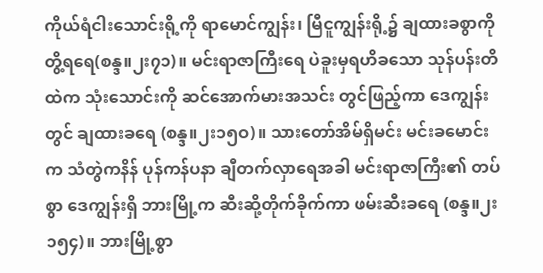ကိုယ်ရံငါးသောင်းရို့ကို ရာမောင်ကျွန်း၊ မြီငူကျွန်းရို့၌ ချထားခစွာကို တွိ့ရရေ(စန္ဒ။၂း၇၁)။ မင်းရာဇာကြီးရေ ပဲခူးမှရဟိခသော သုန်ပန်းတိထဲက သုံးသောင်းကို ဆင်အောက်မားအသင်း တွင်ဖြည့်ကာ ဒေကျွန်းတွင် ချထားခရေ (စန္ဒ။၂း၁၅ဝ)။ သားတော်အိမ်ရှိမင်း မင်းခမောင်းက သံတွဲကနိန် ပုန်ကန်ပနာ ချီတက်လှာရေအခါ မင်းရာဇာကြီး၏ တပ်စွာ ဒေကျွန်းရှိ ဘားမြို့က ဆီးဆို့တိုက်ခိုက်ကာ ဖမ်းဆီးခရေ (စန္ဒ။၂း၁၅၄)။ ဘားမြို့စွာ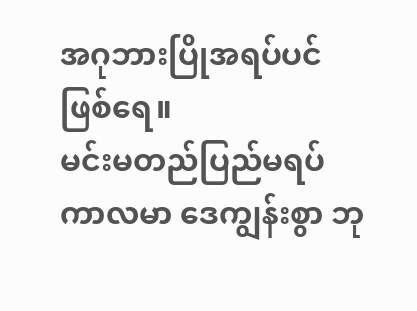အဂုဘားပြိုအရပ်ပင် ဖြစ်ရေ။
မင်းမတည်ပြည်မရပ်ကာလမာ ဒေကျွန်းစွာ ဘု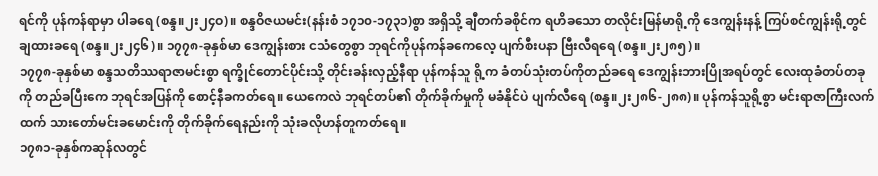ရင်ကို ပုန်ကန်ရာမှာ ပါခရေ (စန္ဒ။၂း၂၄ဝ)။ စန္ဒဝိဇယမင်း(နန်းစံ ၁၇၁၀-၁၇၃၁)စွာ အရှိသို့ ချီတက်ခစိုင်က ရဟိခသော တလိုင်းမြန်မာရို့ကို ဒေကျွန်းနန့် ကြပ်စင်ကျွန်းရို့တွင် ချထားခရေ (စန္ဒ။၂း၂၄၆)။ ၁၇၇၈-ခုနှစ်မာ ဒေကျွန်းစား ငသံတွေစွာ ဘုရင်ကိုပုန်ကန်ခကေလေ့ ပျက်စီးပနာ ဗြီးလီရရေ (စန္ဒ။၂း၂၈၅)။
၁၇၇၈-ခုနှစ်မာ စန္ဒသတိဿရာဇာမင်းစွာ ရက္ခိုင်တောင်ပိုင်းသို့ တိုင်းခန်းလှည့်နီရာ ပုန်ကန်သူ ရို့က ခံတပ်သုံးတပ်ကိုတည်ခရေ ဒေကျွန်းဘားပြိုအရပ်တွင် လေးထုခံတပ်တခုကို တည်ခပြီးကေ ဘုရင်အပြန်ကို စောင့်နီခကတ်ရေ။ ယေကေလဲ ဘုရင်တပ်၏ တိုက်ခိုက်မှုကို မခံနိုင်ပဲ ပျက်လီရေ (စန္ဒ။၂း၂၈၆-၂၈၈)။ ပုန်ကန်သူရို့စွာ မင်းရာဇာကြီးလက်ထက် သားတော်မင်းခမောင်းကို တိုက်ခိုက်ရေနည်းကို သုံးခလိုဟန်တူကတ်ရေ။
၁၇၈၁-ခုနှစ်ကဆုန်လတွင်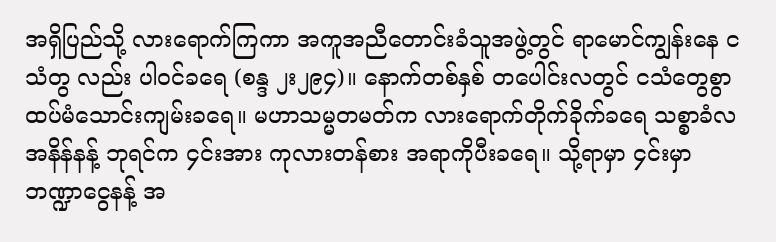အရှိပြည်သို့ လားရောက်ကြကာ အကူအညီတောင်းခံသူအဖွဲ့တွင် ရာမောင်ကျွန်းနေ ငသံတွ လည်း ပါဝင်ခရေ (စန္ဒ ၂း၂၉၄)။ နောက်တစ်နှစ် တပေါင်းလတွင် ငသံတွေစွာ ထပ်မံသောင်းကျမ်းခရေ။ မဟာသမ္မတမတ်က လားရောက်တိုက်ခိုက်ခရေ သစ္စာခံလအနိန်နန့် ဘုရင်က ၄င်းအား ကုလားတန်စား အရာကိုပီးခရေ။ သို့ရာမှာ ၄င်းမှာ ဘဏ္ဍာငွေနန့် အ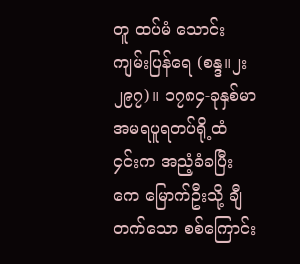တူ ထပ်မံ သောင်းကျမ်းပြန်ရေ (စန္ဒ။၂း၂၉၇)။ ၁၇၈၄-ခုနှစ်မာ အမရပူရတပ်ရို့ထံ ၄င်းက အညံ့ခံခပြီးကေ မြောက်ဦးသို့ ချီတက်သော စစ်ကြောင်း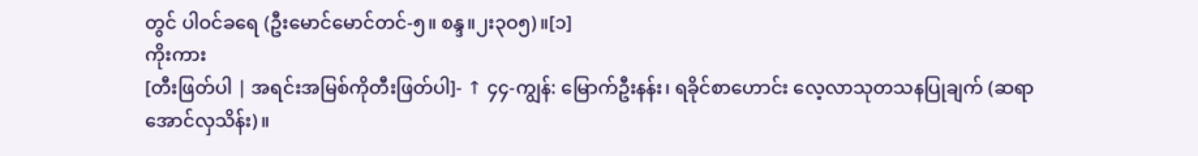တွင် ပါဝင်ခရေ (ဦးမောင်မောင်တင်-၅။ စန္ဒ။၂း၃ဝ၅)။[၁]
ကိုးကား
[တီးဖြတ်ပါ | အရင်းအမြစ်ကိုတီးဖြတ်ပါ]- ↑ ၄၄-ကျွန်: မြောက်ဦးနန်း၊ ရခိုင်စာဟောင်း လေ့လာသုတသနပြုချက် (ဆရာ အောင်လှသိန်း)။